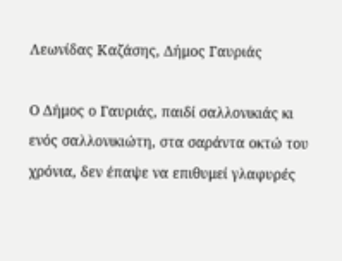Λεωνίδας Καζάσης, Δήμος Γαυριάς

Ο Δήμος ο Γαυριάς, παιδί σαλλονικιάς κι ενός σαλλονικιώτη, στα σαράντα οκτώ του χρόνια, δεν έπαψε να επιθυμεί γλαφυρές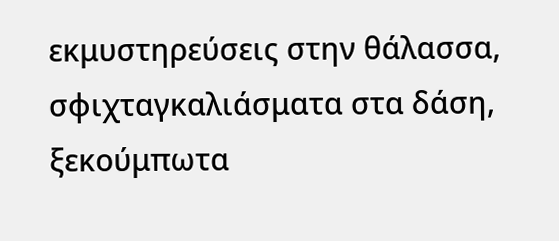εκμυστηρεύσεις στην θάλασσα, σφιχταγκαλιάσματα στα δάση, ξεκούμπωτα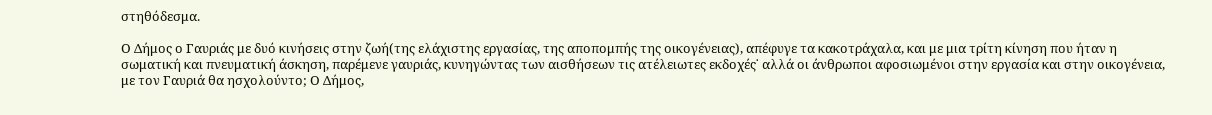στηθόδεσμα.

Ο Δήμος ο Γαυριάς με δυό κινήσεις στην ζωή(της ελάχιστης εργασίας, της αποπομπής της οικογένειας), απέφυγε τα κακοτράχαλα, και με μια τρίτη κίνηση που ήταν η σωματική και πνευματική άσκηση, παρέμενε γαυριάς, κυνηγώντας των αισθήσεων τις ατέλειωτες εκδοχές˙ αλλά οι άνθρωποι αφοσιωμένοι στην εργασία και στην οικογένεια, με τον Γαυριά θα ησχολούντο; Ο Δήμος,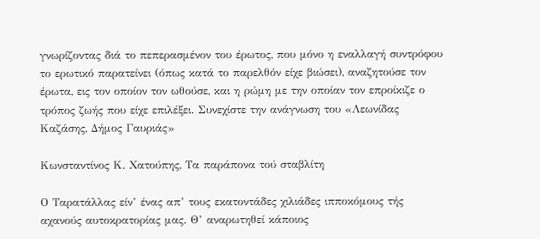γνωρίζοντας διά το πεπερασμένον του έρωτος, που μόνο η εναλλαγή συντρόφου το ερωτικό παρατείνει (όπως κατά το παρελθόν είχε βιώσει), αναζητούσε τον έρωτα, εις τον οποίον τον ωθούσε, και η ρώμη με την οποίαν τον επροίκιζε ο τρόπος ζωής που είχε επιλέξει. Συνεχίστε την ανάγνωση του «Λεωνίδας Καζάσης, Δήμος Γαυριάς»

Κωνσταντίνος Κ. Χατούπης, Τα παράπονα τού σταβλίτη

Ο Ταρατάλλας είν’ ένας απ’ τους εκατοντάδες χιλιάδες ιπποκόμους τής αχανούς αυτοκρατορίας μας. Θ’ αναρωτηθεί κάποιος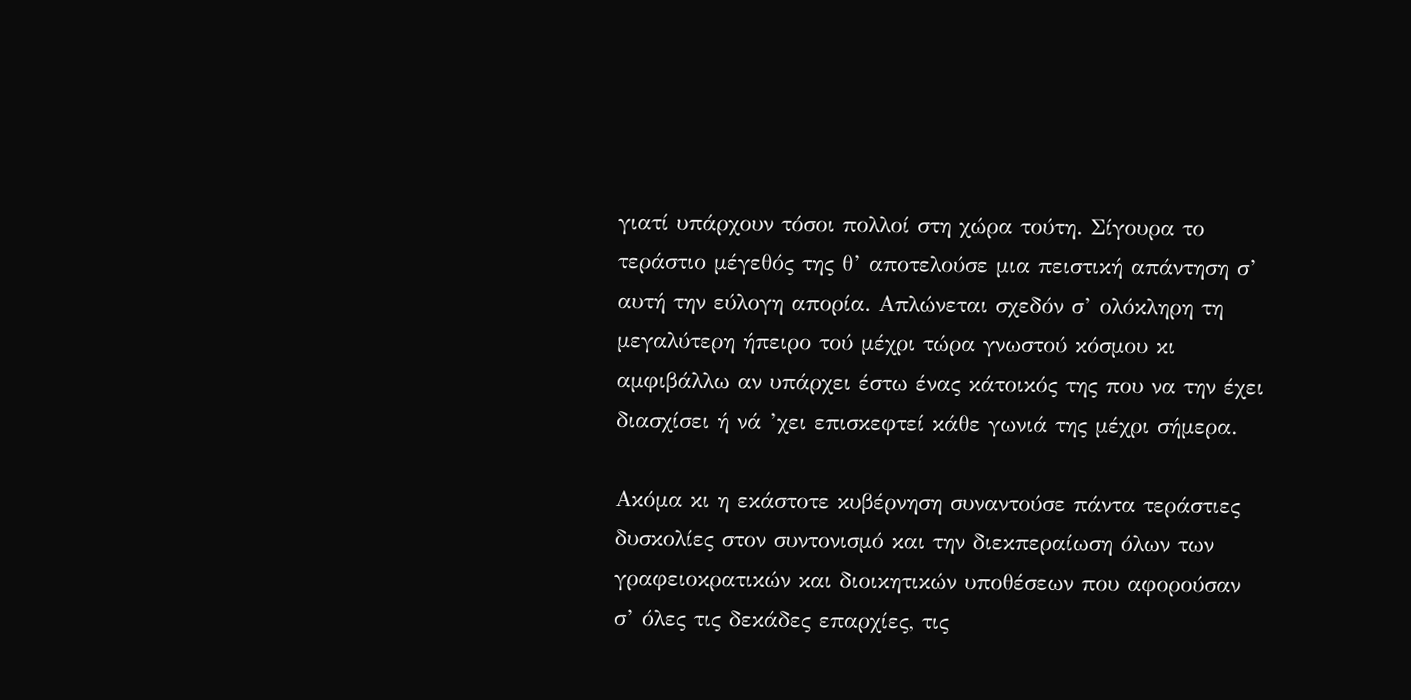γιατί υπάρχουν τόσοι πολλοί στη χώρα τούτη. Σίγουρα το τεράστιο μέγεθός της θ’ αποτελούσε μια πειστική απάντηση σ’ αυτή την εύλογη απορία. Απλώνεται σχεδόν σ’ ολόκληρη τη μεγαλύτερη ήπειρο τού μέχρι τώρα γνωστού κόσμου κι αμφιβάλλω αν υπάρχει έστω ένας κάτοικός της που να την έχει διασχίσει ή νά ’χει επισκεφτεί κάθε γωνιά της μέχρι σήμερα.

Ακόμα κι η εκάστοτε κυβέρνηση συναντούσε πάντα τεράστιες δυσκολίες στον συντονισμό και την διεκπεραίωση όλων των γραφειοκρατικών και διοικητικών υποθέσεων που αφορούσαν σ’ όλες τις δεκάδες επαρχίες, τις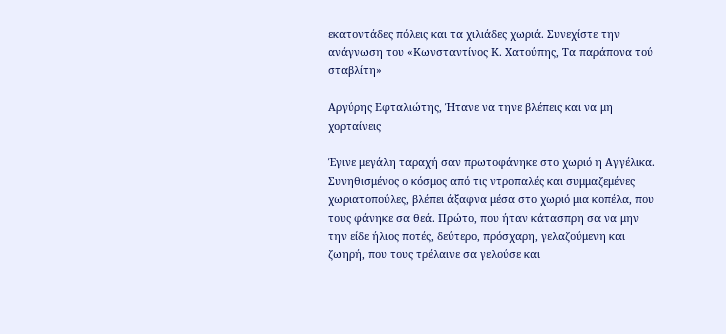εκατοντάδες πόλεις και τα χιλιάδες χωριά. Συνεχίστε την ανάγνωση του «Κωνσταντίνος Κ. Χατούπης, Τα παράπονα τού σταβλίτη»

Αργύρης Εφταλιώτης, Ήτανε να τηνε βλέπεις και να μη χορταίνεις

Έγινε μεγάλη ταραχή σαν πρωτοφάνηκε στο χωριό η Αγγέλικα. Συνηθισμένος ο κόσμος από τις ντροπαλές και συμμαζεμένες χωριατοπούλες, βλέπει άξαφνα μέσα στο χωριό μια κοπέλα, που τους φάνηκε σα θεά. Πρώτο, που ήταν κάτασπρη σα να μην την είδε ήλιος ποτές, δεύτερο, πρόσχαρη, γελαζούμενη και ζωηρή, που τους τρέλαινε σα γελούσε και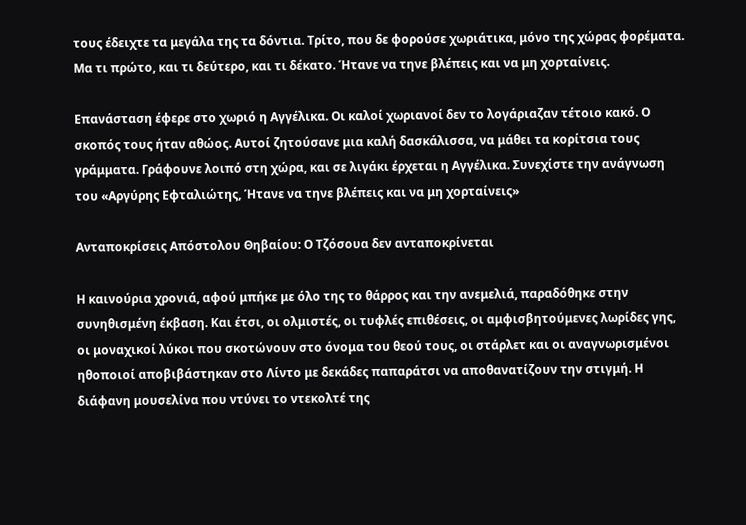τους έδειχτε τα μεγάλα της τα δόντια. Τρίτο, που δε φορούσε χωριάτικα, μόνο της χώρας φορέματα. Μα τι πρώτο, και τι δεύτερο, και τι δέκατο. Ήτανε να τηνε βλέπεις και να μη χορταίνεις.

Επανάσταση έφερε στο χωριό η Αγγέλικα. Οι καλοί χωριανοί δεν το λογάριαζαν τέτοιο κακό. Ο σκοπός τους ήταν αθώος. Αυτοί ζητούσανε μια καλή δασκάλισσα, να μάθει τα κορίτσια τους γράμματα. Γράφουνε λοιπό στη χώρα, και σε λιγάκι έρχεται η Αγγέλικα. Συνεχίστε την ανάγνωση του «Αργύρης Εφταλιώτης, Ήτανε να τηνε βλέπεις και να μη χορταίνεις»

Ανταποκρίσεις Απόστολου Θηβαίου: Ο Τζόσουα δεν ανταποκρίνεται

Η καινούρια χρονιά, αφού μπήκε με όλο της το θάρρος και την ανεμελιά, παραδόθηκε στην συνηθισμένη έκβαση. Και έτσι, οι ολμιστές, οι τυφλές επιθέσεις, οι αμφισβητούμενες λωρίδες γης, οι μοναχικοί λύκοι που σκοτώνουν στο όνομα του θεού τους, οι στάρλετ και οι αναγνωρισμένοι ηθοποιοί αποβιβάστηκαν στο Λίντο με δεκάδες παπαράτσι να αποθανατίζουν την στιγμή. Η διάφανη μουσελίνα που ντύνει το ντεκολτέ της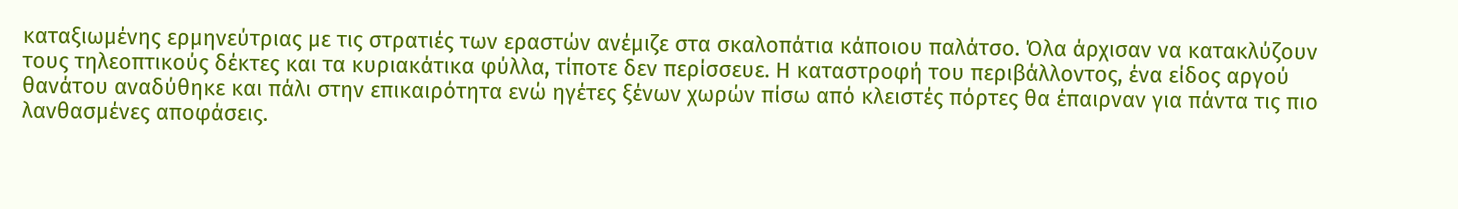καταξιωμένης ερμηνεύτριας με τις στρατιές των εραστών ανέμιζε στα σκαλοπάτια κάποιου παλάτσο. Όλα άρχισαν να κατακλύζουν τους τηλεοπτικούς δέκτες και τα κυριακάτικα φύλλα, τίποτε δεν περίσσευε. Η καταστροφή του περιβάλλοντος, ένα είδος αργού θανάτου αναδύθηκε και πάλι στην επικαιρότητα ενώ ηγέτες ξένων χωρών πίσω από κλειστές πόρτες θα έπαιρναν για πάντα τις πιο λανθασμένες αποφάσεις.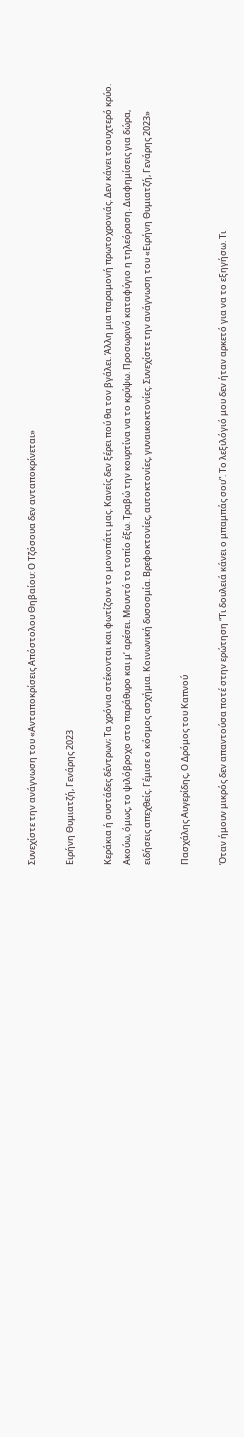Συνεχίστε την ανάγνωση του «Ανταποκρίσεις Απόστολου Θηβαίου: Ο Τζόσουα δεν ανταποκρίνεται»

Ειρήνη Θυμιατζή, Γενάρης 2023

Κεράκια ή συστάδες δέντρων; Τα χρόνια στέκονται και φωτίζουν το μονοπάτι μας. Κανείς δεν ξέρει πού θα τον βγάλει. Άλλη μια παραμονή πρωτοχρονιάς. Δεν κάνει τσουχτερό κρύο. Ακούω, όμως, το ψιλόβροχο στο παράθυρο και μ’ αρέσει. Μουντό το τοπίο έξω. Τραβώ την κουρτίνα να το κρύψω. Προσωρινό καταφύγιο η τηλεόραση. Διαφημίσεις για δώρα, ειδήσεις απεχθείς. Γέμισε ο κόσμος ασχήμια. Κοινωνική δυσοσμία. Βρεφοκτονίες, αυτοκτονίες, γυναικοκτονίες. Συνεχίστε την ανάγνωση του «Ειρήνη Θυμιατζή, Γενάρης 2023»

Πασχάλης Αυγερίδης, Ο Δρόμος του Καπνού

Όταν ήμουν μικρός δεν απαντούσα ποτέ στην ερώτηση “Τι δουλειά κάνει ο μπαμπάς σου”. Το λεξιλόγιό μου δεν ήταν αρκετό για να το εξηγήσω. Τι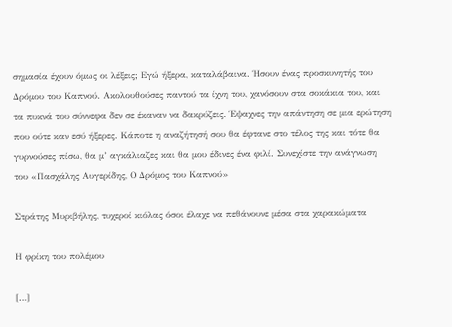σημασία έχουν όμως οι λέξεις; Εγώ ήξερα, καταλάβαινα. Ήσουν ένας προσκυνητής του Δρόμου του Καπνού. Ακολουθούσες παντού τα ίχνη του, χανόσουν στα σοκάκια του, και τα πυκνά του σύννεφα δεν σε έκαναν να δακρύζεις. Έψαχνες την απάντηση σε μια ερώτηση που ούτε καν εσύ ήξερες. Κάποτε η αναζήτησή σου θα έφτανε στο τέλος της και τότε θα γυρνούσες πίσω, θα μ’ αγκάλιαζες και θα μου έδινες ένα φιλί. Συνεχίστε την ανάγνωση του «Πασχάλης Αυγερίδης, Ο Δρόμος του Καπνού»

Στράτης Μυριβήλης, τυχεροί κιόλας όσοι έλαχε να πεθάνουνε μέσα στα χαρακώματα

Η φρίκη του πολέμου

[…]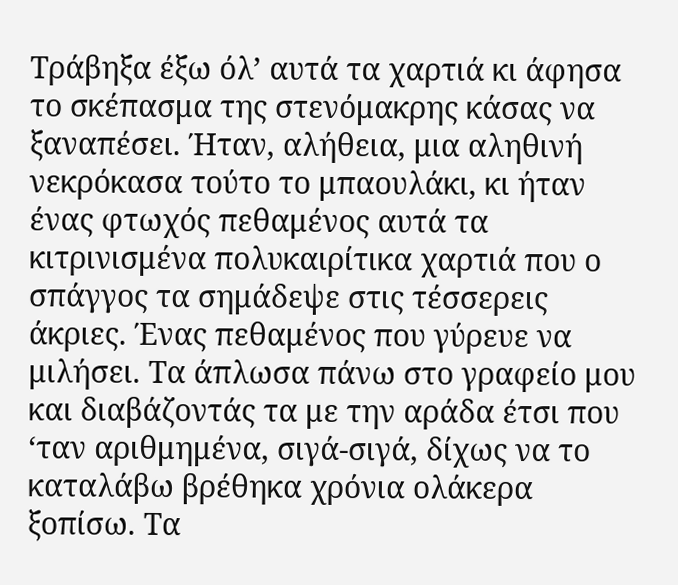Τράβηξα έξω όλ’ αυτά τα χαρτιά κι άφησα το σκέπασμα της στενόμακρης κάσας να ξαναπέσει. Ήταν, αλήθεια, μια αληθινή νεκρόκασα τούτο το μπαουλάκι, κι ήταν ένας φτωχός πεθαμένος αυτά τα κιτρινισμένα πολυκαιρίτικα χαρτιά που ο σπάγγος τα σημάδεψε στις τέσσερεις άκριες. Ένας πεθαμένος που γύρευε να μιλήσει. Τα άπλωσα πάνω στο γραφείο μου και διαβάζοντάς τα με την αράδα έτσι που ‘ταν αριθμημένα, σιγά-σιγά, δίχως να το καταλάβω βρέθηκα χρόνια ολάκερα ξοπίσω. Τα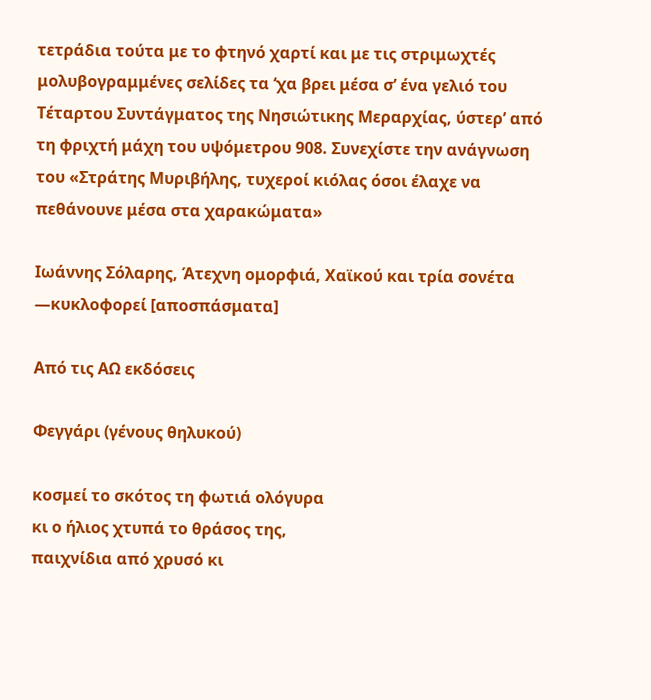τετράδια τούτα με το φτηνό χαρτί και με τις στριμωχτές μολυβογραμμένες σελίδες τα ‘χα βρει μέσα σ’ ένα γελιό του Τέταρτου Συντάγματος της Νησιώτικης Μεραρχίας, ύστερ’ από τη φριχτή μάχη του υψόμετρου 908. Συνεχίστε την ανάγνωση του «Στράτης Μυριβήλης, τυχεροί κιόλας όσοι έλαχε να πεθάνουνε μέσα στα χαρακώματα»

Ιωάννης Σόλαρης, Άτεχνη ομορφιά, Χαϊκού και τρία σονέτα ―κυκλοφορεί [αποσπάσματα]

Από τις ΑΩ εκδόσεις

Φεγγάρι (γένους θηλυκού)

κοσμεί το σκότος τη φωτιά ολόγυρα
κι ο ήλιος χτυπά το θράσος της,
παιχνίδια από χρυσό κι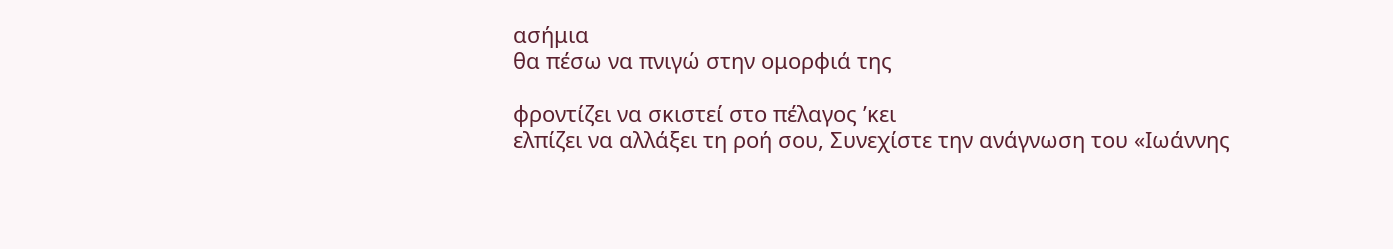ασήμια
θα πέσω να πνιγώ στην ομορφιά της

φροντίζει να σκιστεί στο πέλαγος ’κει
ελπίζει να αλλάξει τη ροή σου, Συνεχίστε την ανάγνωση του «Ιωάννης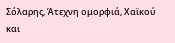Σόλαρης, Άτεχνη ομορφιά, Χαϊκού και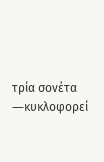τρία σονέτα ―κυκλοφορεί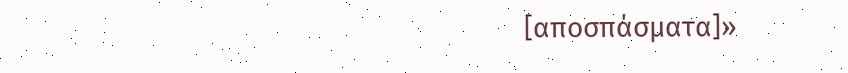[αποσπάσματα]»